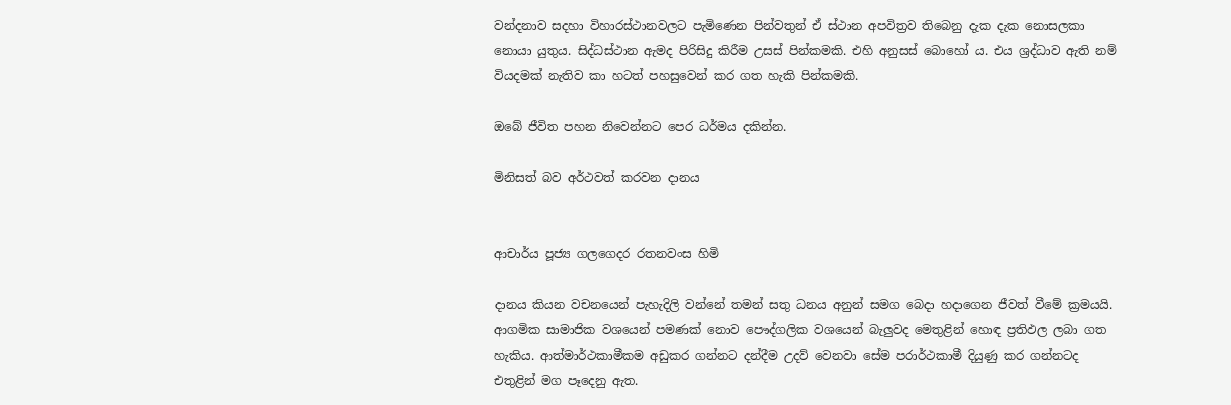වන්දනාව සදහා විහාරස්ථානවලට පැමිණෙන පින්වතුන් ඒ ස්ථාන අපවිත්‍රව තිබෙනු දැක දැක නොසලකා නොයා යුතුය. සිද්ධස්ථාන ඇමද පිරිසිදු කිරීම උසස් පින්කමකි. එහි අනුසස් බොහෝ ය. එය ශ්‍රද්ධාව ඇති නම් වියදමක් නැතිව කා හටත් පහසුවෙන් කර ගත හැකි පින්කමකි.

ඔබේ ජීවිත පහන නිවෙන්නට පෙර ධර්මය දකින්න.

මිනිසත් බව අර්ථවත් කරවන දානය


ආචාර්ය පූජ්‍ය ගලගෙදර රතනවංස හිමි

දානය කියන වචනයෙන් පැහැදිලි වන්නේ තමන් සතු ධනය අනුන් සමග බෙදා හදාගෙන ජීවත් වීමේ ක්‍රමයයි. ආගමික සාමාජික වශයෙන් පමණක්‌ නොව පෞද්ගලික වශයෙන් බැලුවද මෙතුළින් හොඳ ප්‍රතිඵල ලබා ගත හැකිය. ආත්මාර්ථකාමීකම අඩුකර ගන්නට දන්දීම උදව් වෙනවා සේම පරාර්ථකාමී දියුණු කර ගන්නටද එතුළින් මග පෑදෙනු ඇත.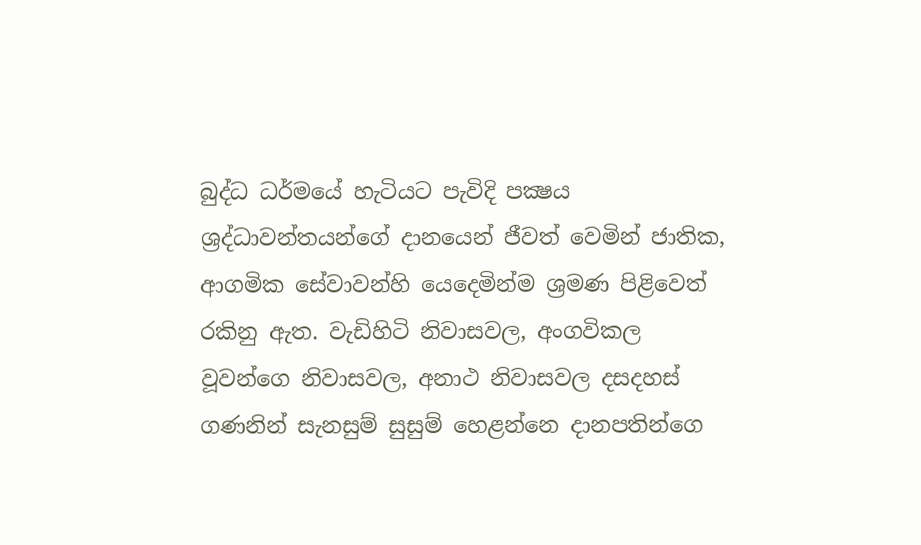බුද්ධ ධර්මයේ හැටියට පැවිදි පක්‍ෂය ශ්‍රද්ධාවන්තයන්ගේ දානයෙන් ජීවත් වෙමින් ජාතික, ආගමික සේවාවන්හි යෙදෙමින්ම ශ්‍රමණ පිළිවෙත් රකිනු ඇත. වැඩිහිටි නිවාසවල, අංගවිකල වූවන්ගෙ නිවාසවල, අනාථ නිවාසවල දසදහස්‌ ගණනින් සැනසුම් සුසුම් හෙළන්නෙ දානපතින්ගෙ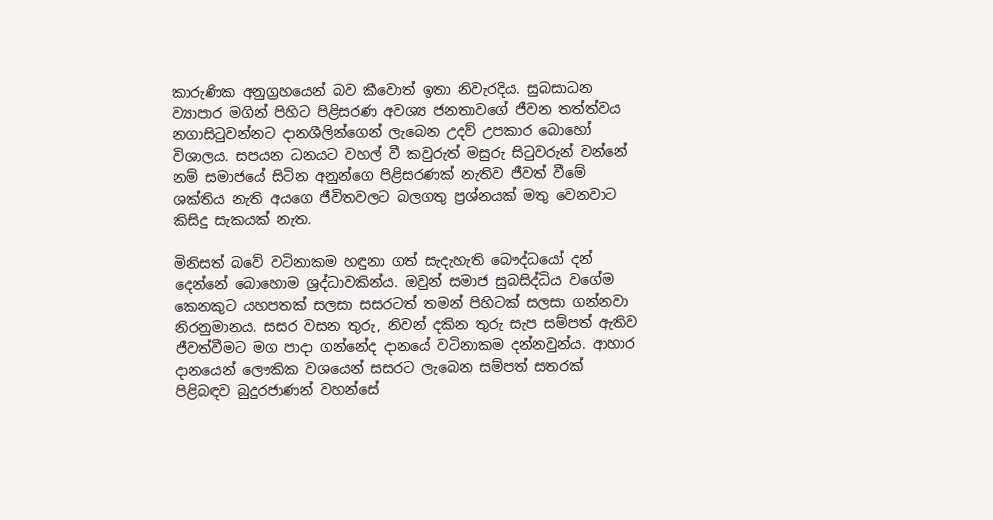කාරුණික අනුග්‍රහයෙන් බව කීවොත් ඉතා නිවැරදිය. සුබසාධන ව්‍යාපාර මගින් පිහිට පිළිසරණ අවශ්‍ය ජනතාවගේ ජීවන තත්ත්වය නගාසිටුවන්නට දානශීලින්ගෙන් ලැබෙන උදව් උපකාර බොහෝ විශාලය. සපයන ධනයට වහල් වී කවුරුත් මසුරු සිටුවරුන් වන්නේ නම් සමාජයේ සිටින අනුන්ගෙ පිළිසරණක්‌ නැතිව ජීවත් වීමේ ශක්‌තිය නැති අයගෙ ජීවිතවලට බලගතු ප්‍රශ්නයක්‌ මතු වෙනවාට කිසිදු සැකයක්‌ නැත.

මිනිසත් බවේ වටිනාකම හඳුනා ගත් සැදැහැති බෞද්ධයෝ දන් දෙන්නේ බොහොම ශ්‍රද්ධාවකින්ය. ඔවුන් සමාජ සුබසිද්ධිය වගේම කෙනකුට යහපතක්‌ සලසා සසරටත් තමන් පිහිටක්‌ සලසා ගන්නවා නිරනුමානය. සසර වසන තුරු, නිවන් දකින තුරු සැප සම්පත් ඇතිව ජීවත්වීමට මග පාදා ගන්නේද දානයේ වටිනාකම දන්නවුන්ය. ආහාර දානයෙන් ලෞකික වශයෙන් සසරට ලැබෙන සම්පත් සතරක්‌ පිළිබඳව බුදුරජාණන් වහන්සේ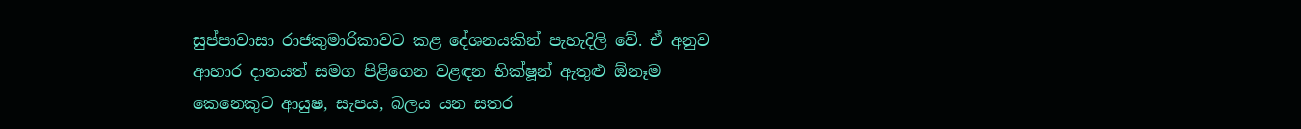සුප්පාවාසා රාජකුමාරිකාවට කළ දේශනයකින් පැහැදිලි වේ. ඒ අනුව ආහාර දානයත් සමග පිළිගෙන වළඳන භික්‌ෂූන් ඇතුළු ඕනෑම කෙනෙකුට ආයුෂ, සැපය, බලය යන සතර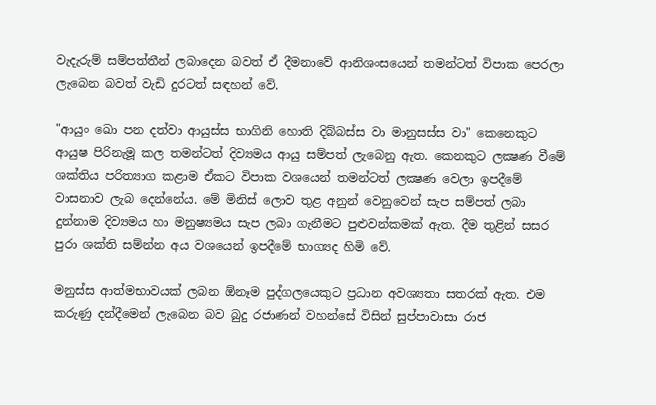වැදැරුම් සම්පත්තීන් ලබාදෙන බවත් ඒ දීමනාවේ ආනිශංසයෙන් තමන්ටත් විපාක පෙරලා ලැබෙන බවත් වැඩි දුරටත් සඳහන් වේ.

"ආයුං ඛො පන දත්වා ආයුස්‌ස භාගිනි හොති දිබ්බස්‌ස වා මානුසස්‌ස වා" කෙනෙකුට ආයුෂ පිරිනැමූ කල තමන්ටත් දිව්‍යමය ආයු සම්පත් ලැබෙනු ඇත. කෙනකුට ලක්‍ෂණ වීමේ ශක්‌තිය පරිත්‍යාග කළාම ඒකට විපාක වශයෙන් තමන්ටත් ලක්‍ෂණ වෙලා ඉපදීමේ වාසනාව ලැබ දෙන්නේය. මේ මිනිස්‌ ලොව තුළ අනුන් වෙනුවෙන් සැප සම්පත් ලබා දුන්නාම දිව්‍යමය හා මනුෂ්‍යමය සැප ලබා ගැනීමට පුළුවන්කමක්‌ ඇත. දීම තුළින් සසර පුරා ශක්‌ති සම්න්න අය වශයෙන් ඉපදීමේ භාග්‍යද හිමි වේ.

මනුස්‌ස ආත්මභාවයක්‌ ලබන ඕනෑම පුද්ගලයෙකුට ප්‍රධාන අවශ්‍යතා සතරක්‌ ඇත. එම කරුණු දන්දීමෙන් ලැබෙන බව බුදු රජාණන් වහන්සේ විසින් සුප්පාවාසා රාජ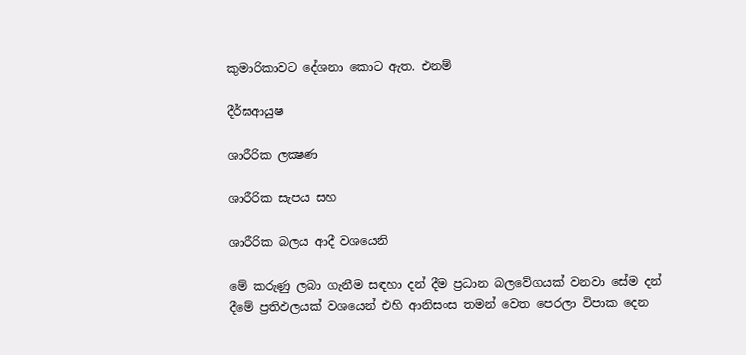කුමාරිකාවට දේශනා කොට ඇත. එනම්

දීර්ඝආයුෂ

ශාරීරික ලක්‍ෂණ

ශාරීරික සැපය සහ

ශාරීරික බලය ආදී වශයෙනි

මේ කරුණු ලබා ගැනීම සඳහා දන් දීම ප්‍රධාන බලවේගයක්‌ වනවා සේම දන් දීමේ ප්‍රතිඵලයක්‌ වශයෙන් එහි ආනිසංස තමන් වෙත පෙරලා විපාක දෙන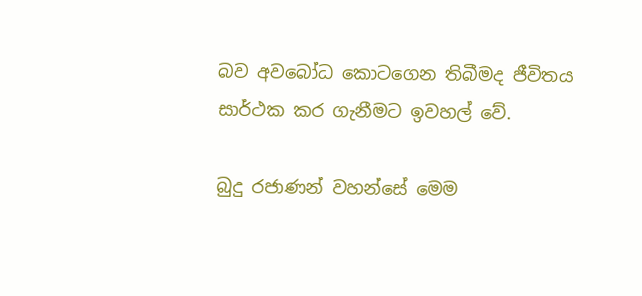බව අවබෝධ කොටගෙන තිබීමද ජීවිතය සාර්ථක කර ගැනීමට ඉවහල් වේ.

බුදු රජාණන් වහන්සේ මෙම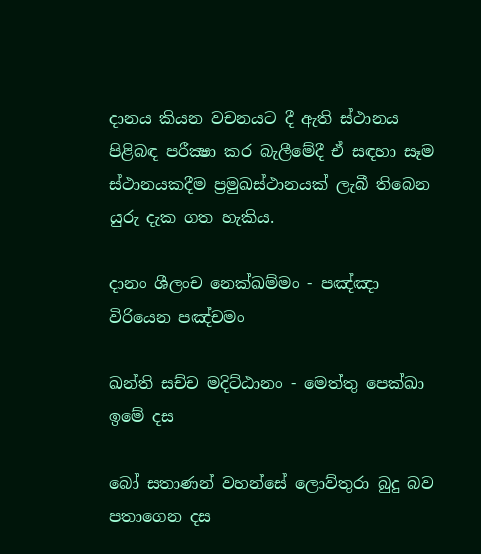දානය කියන වචනයට දී ඇති ස්‌ථානය පිළිබඳ පරීක්‍ෂා කර බැලීමේදී ඒ සඳහා සෑම ස්‌ථානයකදීම ප්‍රමුඛස්‌ථානයක්‌ ලැබී තිබෙන යුරු දැක ගත හැකිය.

දානං ශීලංච නෙක්‌ඛම්මං - පඤ්ඤා විරියෙන පඤ්චමං

ඛන්ති සච්ච මදිට්‌ඨානං - මෙත්තු පෙක්‌ඛා ඉමේ දස

බෝ සතාණන් වහන්සේ ලොව්තුරා බුදු බව පතාගෙන දස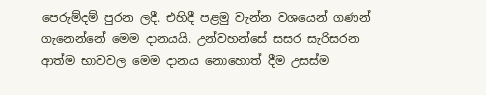පෙරුම්දම් පුරන ලදී. එහිදී පළමු වැන්න වශයෙන් ගණන් ගැනෙන්නේ මෙම දානයයි. උන්වහන්සේ සසර සැරිසරන ආත්ම භාවවල මෙම දානය නොහොත් දීම උසස්‌ම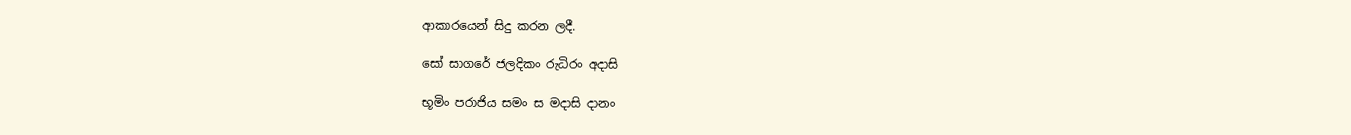ආකාරයෙන් සිදු කරන ලදී.

සෝ සාගරේ ජලදිකං රුධිරං අදාසි

භූමිං පරාජිය සමං ස මදාසි දානං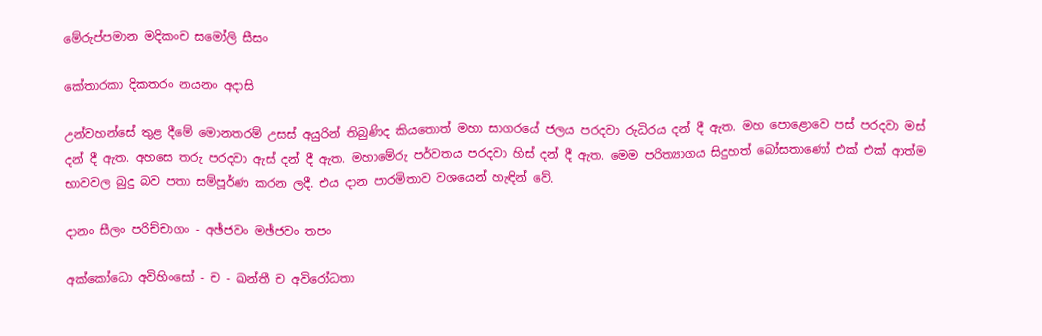මේරුප්පමාන මදිකංච සමෝලි සීසං

කේතාරකා දිකතරං නයනං අදාසි

උන්වහන්සේ තුළ දීමේ මොනතරම් උසස්‌ අයුරින් තිබුණිද කියතොත් මහා සාගරයේ ජලය පරදවා රුධිරය දන් දී ඇත. මහ පොළොවෙ පස්‌ පරදවා මස්‌ දන් දී ඇත. අහසෙ තරු පරදවා ඇස්‌ දන් දී ඇත. මහාමේරු පර්වතය පරදවා හිස්‌ දන් දී ඇත. මෙම පරිත්‍යාගය සිදුහත් බෝසතාණෝ එක්‌ එක්‌ ආත්ම භාවවල බුදු බව පතා සම්පූර්ණ කරන ලදී. එය දාන පාරමිතාව වශයෙන් හැඳින් වේ.

දානං සීලං පරිච්චාගං - අඡ්ජවං මඡ්ජවං තපං

අක්‌කෝධො අවිහිංසෝ - ච - ඛන්තී ච අවිරෝධතා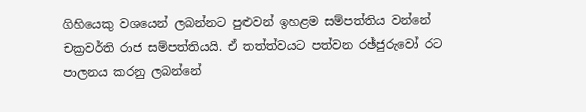ගිහියෙකු වශයෙන් ලබන්නට පුළුවන් ඉහළම සම්පත්තිය වන්නේ චක්‍රවර්ති රාජ සම්පත්තියයි. ඒ තත්ත්වයට පත්වන රඡ්ජුරුවෝ රට පාලනය කරනු ලබන්නේ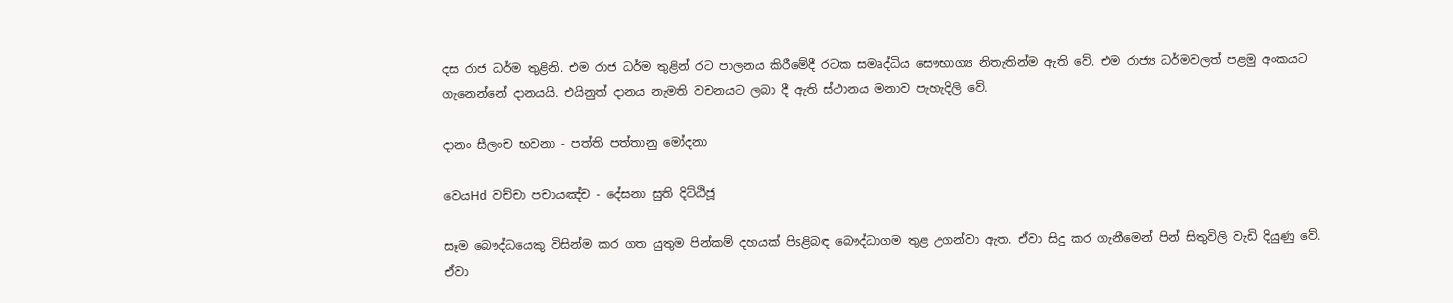දස රාජ ධර්ම තුළිනි. එම රාජ ධර්ම තුළින් රට පාලනය කිරීමේදී රටක සමෘද්ධිය සෞභාග්‍ය නිතැතින්ම ඇති වේ. එම රාජ්‍ය ධර්මවලත් පළමු අංකයට ගැනෙන්නේ දානයයි. එයිනුත් දානය නැමති වචනයට ලබා දී ඇති ස්‌ථානය මනාව පැහැදිලි වේ.

දානං සීලංච භවනා - පත්ති පත්තානු මෝදනා

වෙයHd වච්චා පචායඤ්ච - දේසනා සුති දිට්‌ඨිජූ

සෑම බෞද්ධයෙකු විසින්ම කර ගත යුතුම පින්කම් දහයක්‌ පිsළිබඳ බෞද්ධාගම තුළ උගන්වා ඇත. ඒවා සිදු කර ගැනීමෙන් පින් සිතුවිලි වැඩි දියුණු වේ. ඒවා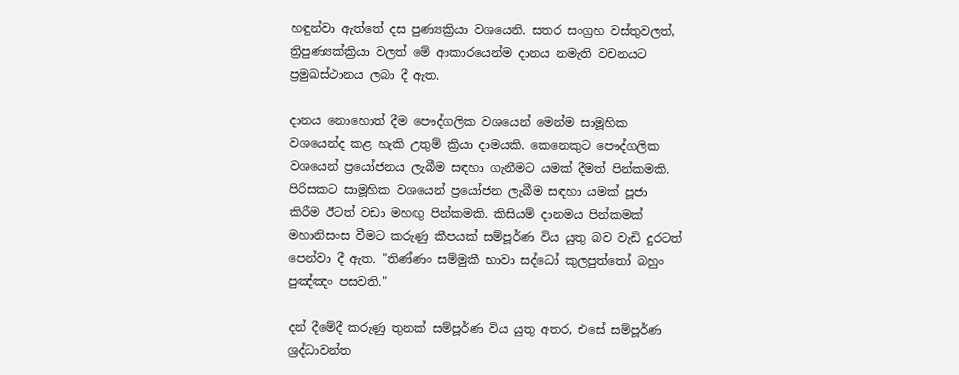හඳුන්වා ඇත්තේ දස පුණ්‍යක්‍රියා වශයෙනි. සතර සංග්‍රහ වස්‌තුවලත්, ත්‍රිපුණ්‍යක්‌ක්‍රියා වලත් මේ ආකාරයෙන්ම දානය නමැති වචනයට ප්‍රමුඛස්‌ථානය ලබා දී ඇත.

දානය නොහොත් දීම පෞද්ගලික වශයෙන් මෙන්ම සාමූහික වශයෙන්ද කළ හැකි උතුම් ක්‍රියා දාමයකි. කෙනෙකුට පෞද්ගලික වශයෙන් ප්‍රයෝජනය ලැබීම සඳහා ගැනීමට යමක්‌ දීමත් පින්කමකි. පිරිසකට සාමූහික වශයෙන් ප්‍රයෝජන ලැබීම සඳහා යමක්‌ පූජා කිරීම ඊටත් වඩා මහඟු පින්කමකි. කිසියම් දානමය පින්කමක්‌ මහානිසංස වීමට කරුණු කීපයක්‌ සම්පූර්ණ විය යුතු බව වැඩි දුරටත් පෙන්වා දී ඇත. "තිණ්‌ණං සම්මුකී භාවා සද්ධෝ කුලපුත්තෝ බහුං පුඤ්ඤං පසවති."

දන් දීමේදී කරුණු තුනක්‌ සම්පූර්ණ විය යුතු අතර, එසේ සම්පූර්ණ ශ්‍රද්ධාවන්ත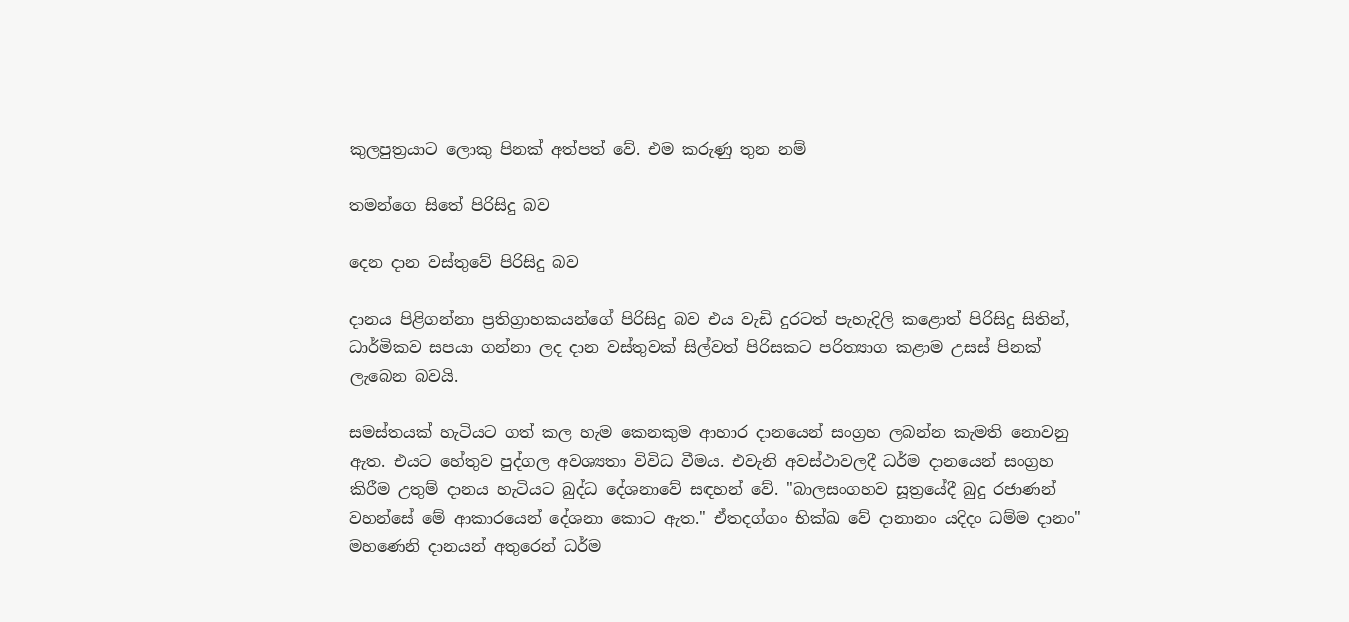කුලපුත්‍රයාට ලොකු පිනක්‌ අත්පත් වේ. එම කරුණු තුන නම්

තමන්ගෙ සිතේ පිරිසිදු බව

දෙන දාන වස්‌තුවේ පිරිසිදු බව

දානය පිළිගන්නා ප්‍රතිග්‍රාහකයන්ගේ පිරිසිදු බව එය වැඩි දුරටත් පැහැදිලි කළොත් පිරිසිදු සිතින්, ධාර්මිකව සපයා ගන්නා ලද දාන වස්‌තුවක්‌ සිල්වත් පිරිසකට පරිත්‍යාග කළාම උසස්‌ පිනක්‌ ලැබෙන බවයි.

සමස්‌තයක්‌ හැටියට ගත් කල හැම කෙනකුම ආහාර දානයෙන් සංග්‍රහ ලබන්න කැමති නොවනු ඇත. එයට හේතුව පුද්ගල අවශ්‍යතා විවිධ වීමය. එවැනි අවස්‌ථාවලදී ධර්ම දානයෙන් සංග්‍රහ කිරීම උතුම් දානය හැටියට බුද්ධ දේශනාවේ සඳහන් වේ. "බාලසංගහව සූත්‍රයේදී බුදු රජාණන් වහන්සේ මේ ආකාරයෙන් දේශනා කොට ඇත." ඒතදග්ගං භික්‌ඛ වේ දානානං යදිදං ධම්ම දානං" මහණෙනි දානයන් අතුරෙන් ධර්ම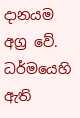දානයම අග්‍ර වේ. ධර්මයෙහි ඇති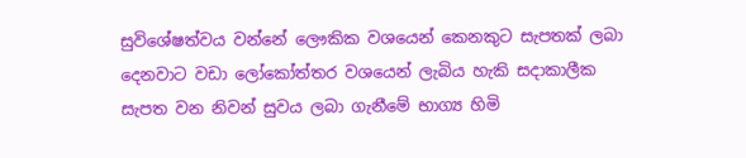සුවිශේෂත්වය වන්නේ ලෞකික වශයෙන් කෙනකුට සැපතක්‌ ලබා දෙනවාට වඩා ලෝකෝත්තර වශයෙන් ලැබිය හැකි සදාකාලීක සැපත වන නිවන් සුවය ලබා ගැනීමේ භාග්‍ය හිමි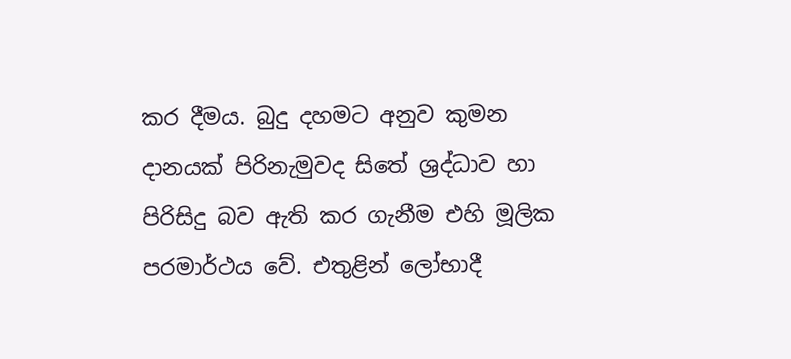කර දීමය. බුදු දහමට අනුව කුමන දානයක්‌ පිරිනැමුවද සිතේ ශ්‍රද්ධාව හා පිරිසිදු බව ඇති කර ගැනීම එහි මූලික පරමාර්ථය වේ. එතුළින් ලෝභාදී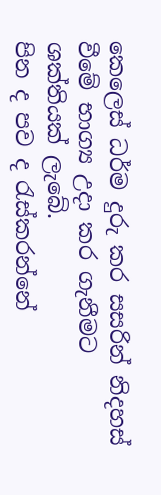කෙලෙස්‌ ධර්ම දුරු කර සසරින් නිදහස්‌ වීමේ භාග්‍ය උදා කර ගැනීමට ශක්‌තියක්‌ ලැබේ.
පින ද පව ද රැස්කරන්නේ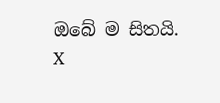ඔබේ ම සිතයි.
X